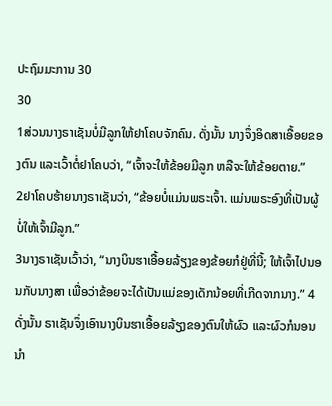ປະຖົມມະການ 30
30
1ສ່ວນນາງຣາເຊັນບໍ່ມີລູກໃຫ້ຢາໂຄບຈັກຄົນ. ດັ່ງນັ້ນ ນາງຈຶ່ງອິດສາເອື້ອຍຂອງຕົນ ແລະເວົ້າຕໍ່ຢາໂຄບວ່າ, “ເຈົ້າຈະໃຫ້ຂ້ອຍມີລູກ ຫລືຈະໃຫ້ຂ້ອຍຕາຍ.”
2ຢາໂຄບຮ້າຍນາງຣາເຊັນວ່າ, “ຂ້ອຍບໍ່ແມ່ນພຣະເຈົ້າ. ແມ່ນພຣະອົງທີ່ເປັນຜູ້ບໍ່ໃຫ້ເຈົ້າມີລູກ.”
3ນາງຣາເຊັນເວົ້າວ່າ, “ນາງບິນຮາເອື້ອຍລ້ຽງຂອງຂ້ອຍກໍຢູ່ທີ່ນີ້; ໃຫ້ເຈົ້າໄປນອນກັບນາງສາ ເພື່ອວ່າຂ້ອຍຈະໄດ້ເປັນແມ່ຂອງເດັກນ້ອຍທີ່ເກີດຈາກນາງ.” 4ດັ່ງນັ້ນ ຣາເຊັນຈຶ່ງເອົານາງບິນຮາເອື້ອຍລ້ຽງຂອງຕົນໃຫ້ຜົວ ແລະຜົວກໍນອນນຳ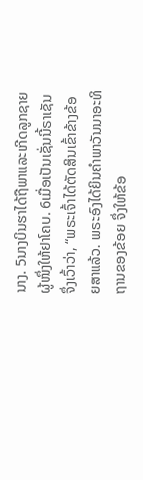ນາງ. 5ນາງບິນຮາໄດ້ຖືພາແລະເກີດລູກຊາຍຜູ້ໜຶ່ງໃຫ້ຢາໂຄບ. 6ເມື່ອເປັນເຊັ່ນນີ້ຣາເຊັນຈຶ່ງເວົ້າວ່າ, “ພຣະເຈົ້າໄດ້ຕັດສິນເຂົ້າຂ້າງຂ້ອຍສາແລ້ວ. ພຣະອົງໄດ້ຍິນຄຳພາວັນນາອະທິຖານຂອງຂ້ອຍ ຈຶ່ງໃຫ້ຂ້ອ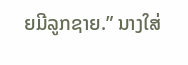ຍມີລູກຊາຍ.” ນາງໃສ່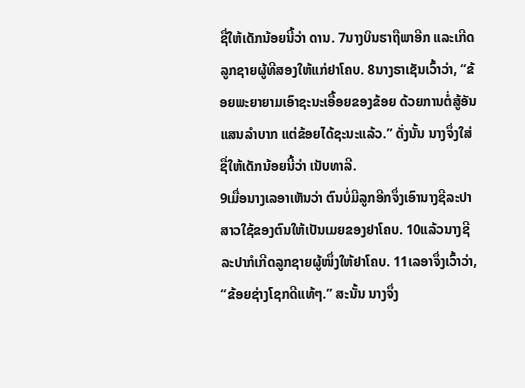ຊື່ໃຫ້ເດັກນ້ອຍນີ້ວ່າ ດານ. 7ນາງບິນຮາຖືພາອີກ ແລະເກີດລູກຊາຍຜູ້ທີສອງໃຫ້ແກ່ຢາໂຄບ. 8ນາງຣາເຊັນເວົ້າວ່າ, “ຂ້ອຍພະຍາຍາມເອົາຊະນະເອື້ອຍຂອງຂ້ອຍ ດ້ວຍການຕໍ່ສູ້ອັນແສນລຳບາກ ແຕ່ຂ້ອຍໄດ້ຊະນະແລ້ວ.” ດັ່ງນັ້ນ ນາງຈຶ່ງໃສ່ຊື່ໃຫ້ເດັກນ້ອຍນີ້ວ່າ ເນັບທາລີ.
9ເມື່ອນາງເລອາເຫັນວ່າ ຕົນບໍ່ມີລູກອີກຈຶ່ງເອົານາງຊີລະປາ ສາວໃຊ້ຂອງຕົນໃຫ້ເປັນເມຍຂອງຢາໂຄບ. 10ແລ້ວນາງຊີລະປາກໍເກີດລູກຊາຍຜູ້ໜຶ່ງໃຫ້ຢາໂຄບ. 11ເລອາຈຶ່ງເວົ້າວ່າ, “ຂ້ອຍຊ່າງໂຊກດີແທ້ໆ.” ສະນັ້ນ ນາງຈຶ່ງ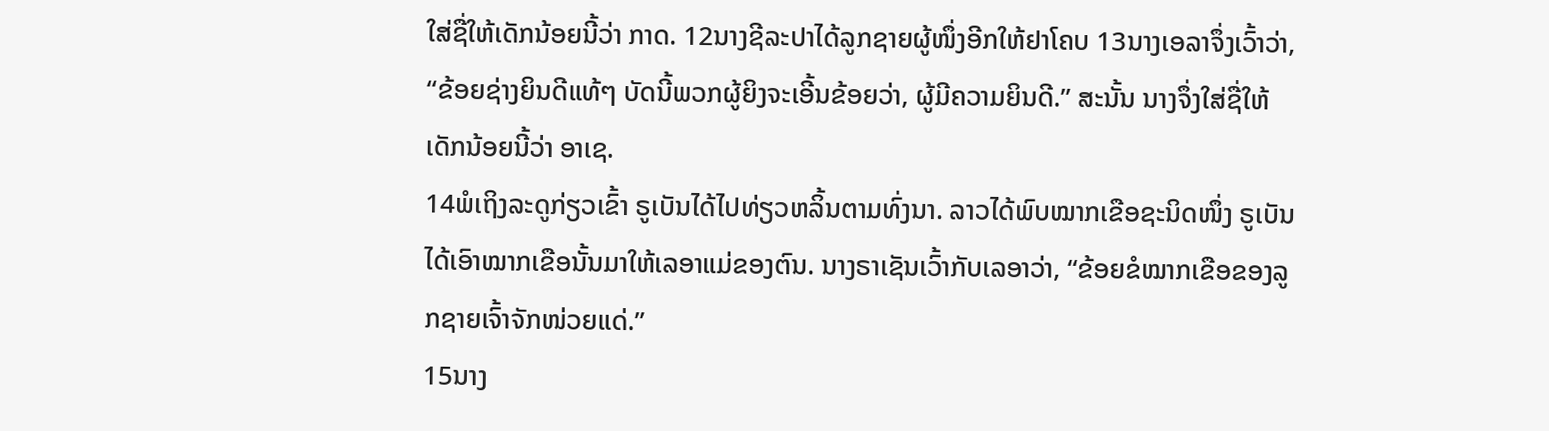ໃສ່ຊື່ໃຫ້ເດັກນ້ອຍນີ້ວ່າ ກາດ. 12ນາງຊີລະປາໄດ້ລູກຊາຍຜູ້ໜຶ່ງອີກໃຫ້ຢາໂຄບ 13ນາງເອລາຈຶ່ງເວົ້າວ່າ, “ຂ້ອຍຊ່າງຍິນດີແທ້ໆ ບັດນີ້ພວກຜູ້ຍິງຈະເອີ້ນຂ້ອຍວ່າ, ຜູ້ມີຄວາມຍິນດີ.” ສະນັ້ນ ນາງຈຶ່ງໃສ່ຊື່ໃຫ້ເດັກນ້ອຍນີ້ວ່າ ອາເຊ.
14ພໍເຖິງລະດູກ່ຽວເຂົ້າ ຣູເບັນໄດ້ໄປທ່ຽວຫລິ້ນຕາມທົ່ງນາ. ລາວໄດ້ພົບໝາກເຂືອຊະນິດໜຶ່ງ ຣູເບັນໄດ້ເອົາໝາກເຂືອນັ້ນມາໃຫ້ເລອາແມ່ຂອງຕົນ. ນາງຣາເຊັນເວົ້າກັບເລອາວ່າ, “ຂ້ອຍຂໍໝາກເຂືອຂອງລູກຊາຍເຈົ້າຈັກໜ່ວຍແດ່.”
15ນາງ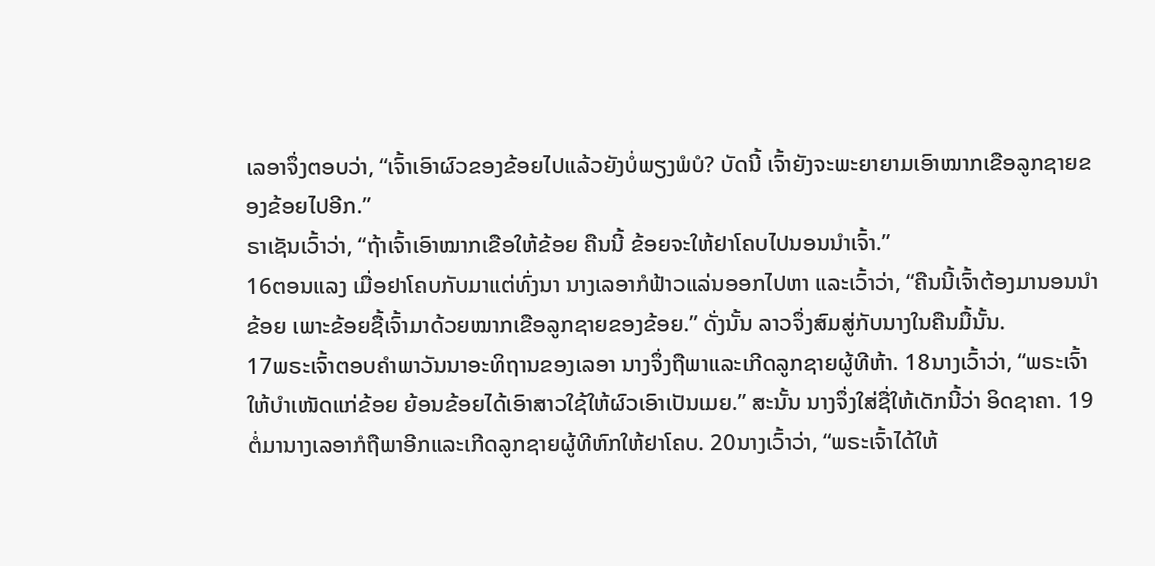ເລອາຈຶ່ງຕອບວ່າ, “ເຈົ້າເອົາຜົວຂອງຂ້ອຍໄປແລ້ວຍັງບໍ່ພຽງພໍບໍ? ບັດນີ້ ເຈົ້າຍັງຈະພະຍາຍາມເອົາໝາກເຂືອລູກຊາຍຂອງຂ້ອຍໄປອີກ.”
ຣາເຊັນເວົ້າວ່າ, “ຖ້າເຈົ້າເອົາໝາກເຂືອໃຫ້ຂ້ອຍ ຄືນນີ້ ຂ້ອຍຈະໃຫ້ຢາໂຄບໄປນອນນຳເຈົ້າ.”
16ຕອນແລງ ເມື່ອຢາໂຄບກັບມາແຕ່ທົ່ງນາ ນາງເລອາກໍຟ້າວແລ່ນອອກໄປຫາ ແລະເວົ້າວ່າ, “ຄືນນີ້ເຈົ້າຕ້ອງມານອນນຳຂ້ອຍ ເພາະຂ້ອຍຊື້ເຈົ້າມາດ້ວຍໝາກເຂືອລູກຊາຍຂອງຂ້ອຍ.” ດັ່ງນັ້ນ ລາວຈຶ່ງສົມສູ່ກັບນາງໃນຄືນມື້ນັ້ນ.
17ພຣະເຈົ້າຕອບຄຳພາວັນນາອະທິຖານຂອງເລອາ ນາງຈຶ່ງຖືພາແລະເກີດລູກຊາຍຜູ້ທີຫ້າ. 18ນາງເວົ້າວ່າ, “ພຣະເຈົ້າໃຫ້ບຳເໜັດແກ່ຂ້ອຍ ຍ້ອນຂ້ອຍໄດ້ເອົາສາວໃຊ້ໃຫ້ຜົວເອົາເປັນເມຍ.” ສະນັ້ນ ນາງຈຶ່ງໃສ່ຊື່ໃຫ້ເດັກນີ້ວ່າ ອິດຊາຄາ. 19ຕໍ່ມານາງເລອາກໍຖືພາອີກແລະເກີດລູກຊາຍຜູ້ທີຫົກໃຫ້ຢາໂຄບ. 20ນາງເວົ້າວ່າ, “ພຣະເຈົ້າໄດ້ໃຫ້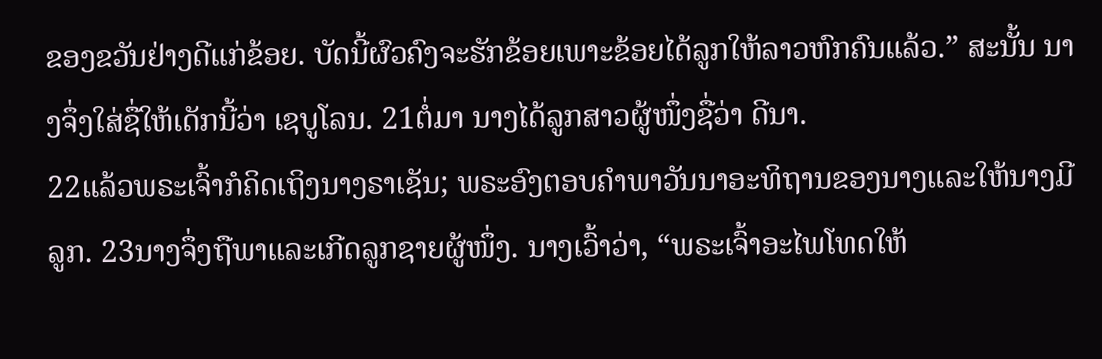ຂອງຂວັນຢ່າງດີແກ່ຂ້ອຍ. ບັດນີ້ຜົວຄົງຈະຮັກຂ້ອຍເພາະຂ້ອຍໄດ້ລູກໃຫ້ລາວຫົກຄົນແລ້ວ.” ສະນັ້ນ ນາງຈຶ່ງໃສ່ຊື່ໃຫ້ເດັກນີ້ວ່າ ເຊບູໂລນ. 21ຕໍ່ມາ ນາງໄດ້ລູກສາວຜູ້ໜຶ່ງຊື່ວ່າ ດີນາ.
22ແລ້ວພຣະເຈົ້າກໍຄິດເຖິງນາງຣາເຊັນ; ພຣະອົງຕອບຄຳພາວັນນາອະທິຖານຂອງນາງແລະໃຫ້ນາງມີລູກ. 23ນາງຈຶ່ງຖືພາແລະເກີດລູກຊາຍຜູ້ໜຶ່ງ. ນາງເວົ້າວ່າ, “ພຣະເຈົ້າອະໄພໂທດໃຫ້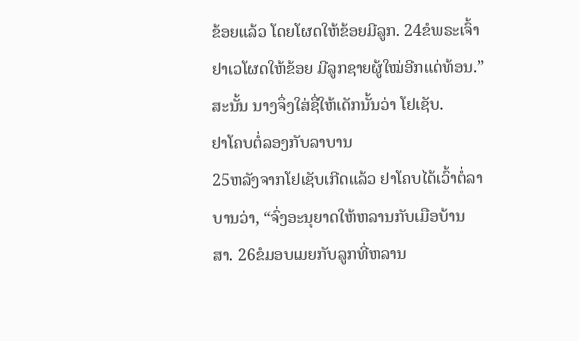ຂ້ອຍແລ້ວ ໂດຍໂຜດໃຫ້ຂ້ອຍມີລູກ. 24ຂໍພຣະເຈົ້າຢາເວໂຜດໃຫ້ຂ້ອຍ ມີລູກຊາຍຜູ້ໃໝ່ອີກແດ່ທ້ອນ.” ສະນັ້ນ ນາງຈຶ່ງໃສ່ຊື່ໃຫ້ເດັກນັ້ນວ່າ ໂຢເຊັບ.
ຢາໂຄບຕໍ່ລອງກັບລາບານ
25ຫລັງຈາກໂຢເຊັບເກີດແລ້ວ ຢາໂຄບໄດ້ເວົ້າຕໍ່ລາບານວ່າ, “ຈົ່ງອະນຸຍາດໃຫ້ຫລານກັບເມືອບ້ານສາ. 26ຂໍມອບເມຍກັບລູກທີ່ຫລານ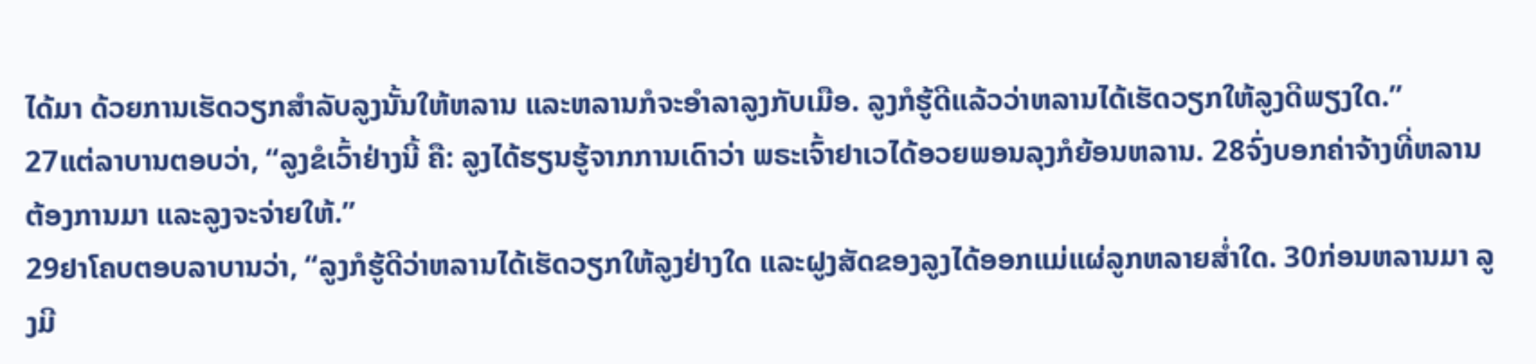ໄດ້ມາ ດ້ວຍການເຮັດວຽກສຳລັບລູງນັ້ນໃຫ້ຫລານ ແລະຫລານກໍຈະອຳລາລູງກັບເມືອ. ລູງກໍຮູ້ດີແລ້ວວ່າຫລານໄດ້ເຮັດວຽກໃຫ້ລູງດີພຽງໃດ.”
27ແຕ່ລາບານຕອບວ່າ, “ລູງຂໍເວົ້າຢ່າງນີ້ ຄື: ລູງໄດ້ຮຽນຮູ້ຈາກການເດົາວ່າ ພຣະເຈົ້າຢາເວໄດ້ອວຍພອນລຸງກໍຍ້ອນຫລານ. 28ຈົ່ງບອກຄ່າຈ້າງທີ່ຫລານຕ້ອງການມາ ແລະລູງຈະຈ່າຍໃຫ້.”
29ຢາໂຄບຕອບລາບານວ່າ, “ລູງກໍຮູ້ດີວ່າຫລານໄດ້ເຮັດວຽກໃຫ້ລູງຢ່າງໃດ ແລະຝູງສັດຂອງລູງໄດ້ອອກແມ່ແຜ່ລູກຫລາຍສໍ່າໃດ. 30ກ່ອນຫລານມາ ລູງມີ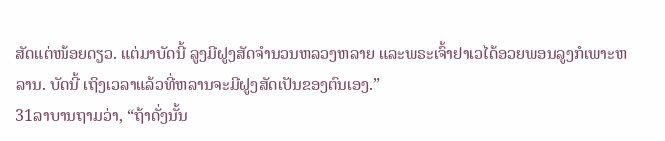ສັດແຕ່ໜ້ອຍດຽວ. ແຕ່ມາບັດນີ້ ລູງມີຝູງສັດຈຳນວນຫລວງຫລາຍ ແລະພຣະເຈົ້າຢາເວໄດ້ອວຍພອນລູງກໍເພາະຫລານ. ບັດນີ້ ເຖິງເວລາແລ້ວທີ່ຫລານຈະມີຝູງສັດເປັນຂອງຕົນເອງ.”
31ລາບານຖາມວ່າ, “ຖ້າດັ່ງນັ້ນ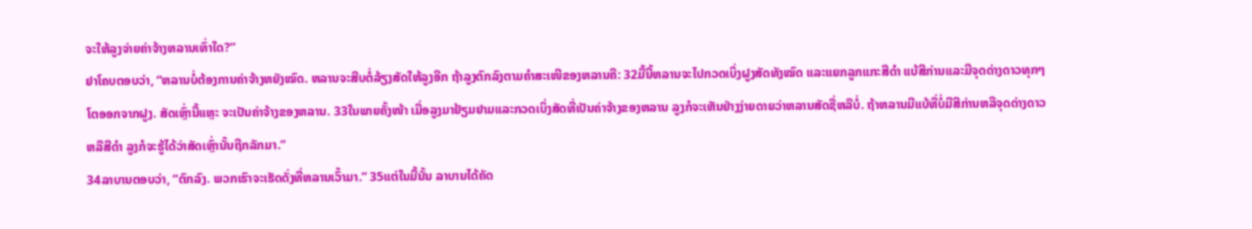ຈະໃຫ້ລູງຈ່າຍຄ່າຈ້າງຫລານເທົ່າໃດ?”
ຢາໂຄບຕອບວ່າ, “ຫລານບໍ່ຕ້ອງການຄ່າຈ້າງຫຍັງໝົດ. ຫລານຈະສືບຕໍ່ລ້ຽງສັດໃຫ້ລູງອີກ ຖ້າລູງຕົກລົງຕາມຄຳສະເໜີຂອງຫລານຄື: 32ມື້ນີ້ຫລານຈະໄປກວດເບິ່ງຝູງສັດທັງໝົດ ແລະແຍກລູກແກະສີດຳ ແບ້ສີກ່ານແລະມີຈຸດດ່າງດາວທຸກໆໂຕອອກຈາກຝູງ. ສັດເຫຼົ່ານີ້ແຫຼະ ຈະເປັນຄ່າຈ້າງຂອງຫລານ. 33ໃນພາຍຄັ້ງໜ້າ ເມື່ອລູງມາຢ້ຽມຢາມແລະກວດເບິ່ງສັດທີ່ເປັນຄ່າຈ້າງຂອງຫລານ ລູງກໍຈະເຫັນຢ່າງງ່າຍດາຍວ່າຫລານສັດຊື່ຫລືບໍ່. ຖ້າຫລານມີແບ້ທີ່ບໍ່ມີສີກ່ານຫລືຈຸດດ່າງດາວຫລືສີດຳ ລູງກໍຈະຮູ້ໄດ້ວ່າສັດເຫຼົ່ານັ້ນຖືກລັກມາ.”
34ລາບານຕອບວ່າ, “ຕົກລົງ. ພວກເຮົາຈະເຮັດດັ່ງທີ່ຫລານເວົ້າມາ.” 35ແຕ່ໃນມື້ນັ້ນ ລາບານໄດ້ຄັດ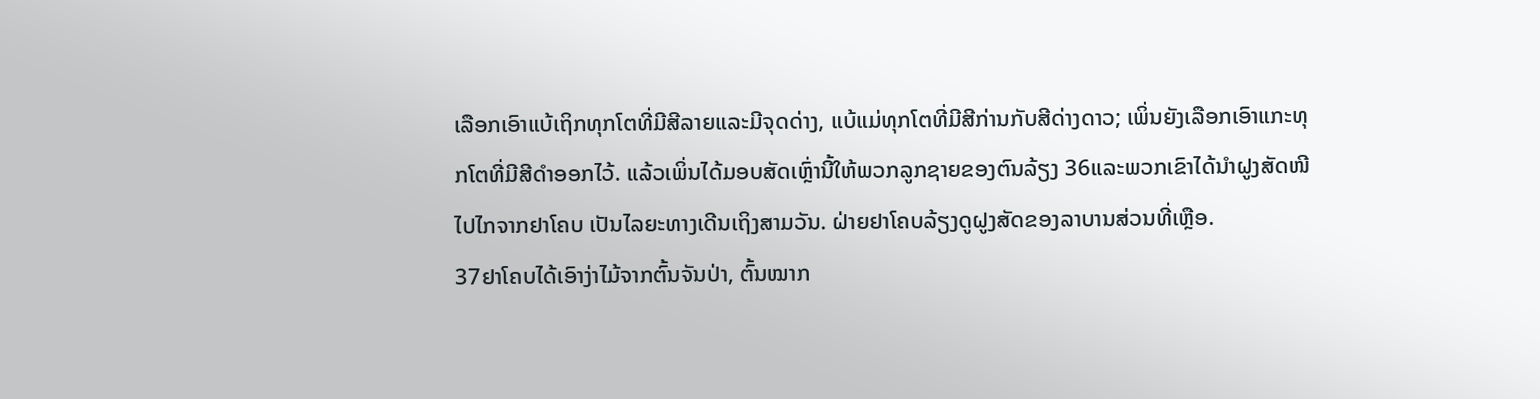ເລືອກເອົາແບ້ເຖິກທຸກໂຕທີ່ມີສີລາຍແລະມີຈຸດດ່າງ, ແບ້ແມ່ທຸກໂຕທີ່ມີສີກ່ານກັບສີດ່າງດາວ; ເພິ່ນຍັງເລືອກເອົາແກະທຸກໂຕທີ່ມີສີດຳອອກໄວ້. ແລ້ວເພິ່ນໄດ້ມອບສັດເຫຼົ່ານີ້ໃຫ້ພວກລູກຊາຍຂອງຕົນລ້ຽງ 36ແລະພວກເຂົາໄດ້ນຳຝູງສັດໜີໄປໄກຈາກຢາໂຄບ ເປັນໄລຍະທາງເດີນເຖິງສາມວັນ. ຝ່າຍຢາໂຄບລ້ຽງດູຝູງສັດຂອງລາບານສ່ວນທີ່ເຫຼືອ.
37ຢາໂຄບໄດ້ເອົາງ່າໄມ້ຈາກຕົ້ນຈັນປ່າ, ຕົ້ນໝາກ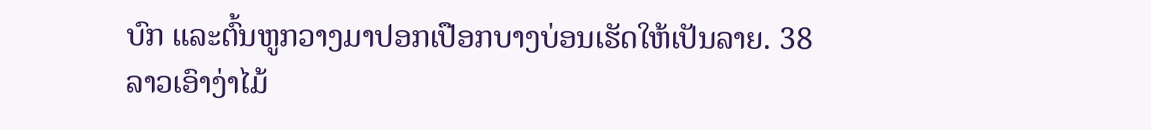ບົກ ແລະຕົ້ນຫູກວາງມາປອກເປືອກບາງບ່ອນເຮັດໃຫ້ເປັນລາຍ. 38ລາວເອົາງ່າໄມ້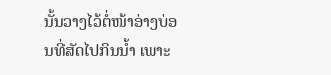ນັ້ນວາງໄວ້ຕໍ່ໜ້າອ່າງບ່ອນທີ່ສັດໄປກິນນໍ້າ ເພາະ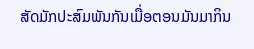ສັດມັກປະສົມພັນກັນເມື່ອຕອນມັນມາກິນ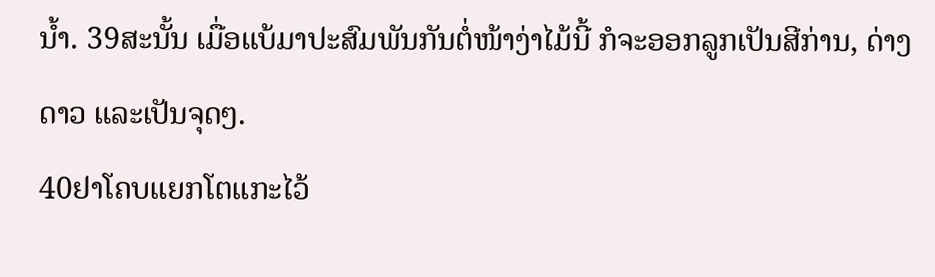ນໍ້າ. 39ສະນັ້ນ ເມື່ອແບ້ມາປະສົມພັນກັນຕໍ່ໜ້າງ່າໄມ້ນີ້ ກໍຈະອອກລູກເປັນສີກ່ານ, ດ່າງດາວ ແລະເປັນຈຸດໆ.
40ຢາໂຄບແຍກໂຕແກະໄວ້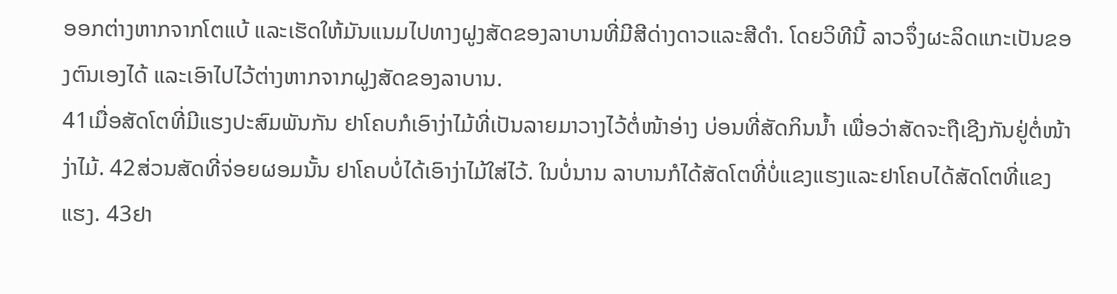ອອກຕ່າງຫາກຈາກໂຕແບ້ ແລະເຮັດໃຫ້ມັນແນມໄປທາງຝູງສັດຂອງລາບານທີ່ມີສີດ່າງດາວແລະສີດຳ. ໂດຍວິທີນີ້ ລາວຈຶ່ງຜະລິດແກະເປັນຂອງຕົນເອງໄດ້ ແລະເອົາໄປໄວ້ຕ່າງຫາກຈາກຝູງສັດຂອງລາບານ.
41ເມື່ອສັດໂຕທີ່ມີແຮງປະສົມພັນກັນ ຢາໂຄບກໍເອົາງ່າໄມ້ທີ່ເປັນລາຍມາວາງໄວ້ຕໍ່ໜ້າອ່າງ ບ່ອນທີ່ສັດກິນນໍ້າ ເພື່ອວ່າສັດຈະຖືເຊີງກັນຢູ່ຕໍ່ໜ້າງ່າໄມ້. 42ສ່ວນສັດທີ່ຈ່ອຍຜອມນັ້ນ ຢາໂຄບບໍ່ໄດ້ເອົາງ່າໄມ້ໃສ່ໄວ້. ໃນບໍ່ນານ ລາບານກໍໄດ້ສັດໂຕທີ່ບໍ່ແຂງແຮງແລະຢາໂຄບໄດ້ສັດໂຕທີ່ແຂງແຮງ. 43ຢາ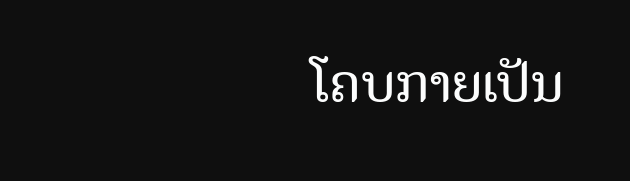ໂຄບກາຍເປັນ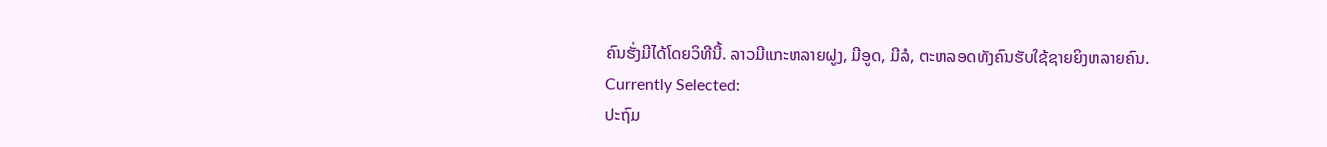ຄົນຮັ່ງມີໄດ້ໂດຍວິທີນີ້. ລາວມີແກະຫລາຍຝູງ, ມີອູດ, ມີລໍ, ຕະຫລອດທັງຄົນຮັບໃຊ້ຊາຍຍິງຫລາຍຄົນ.
Currently Selected:
ປະຖົມ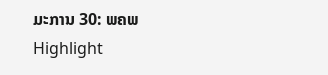ມະການ 30: ພຄພ
Highlight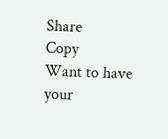Share
Copy
Want to have your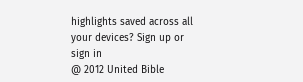highlights saved across all your devices? Sign up or sign in
@ 2012 United Bible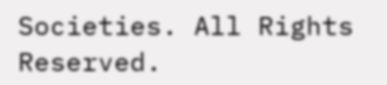Societies. All Rights Reserved.